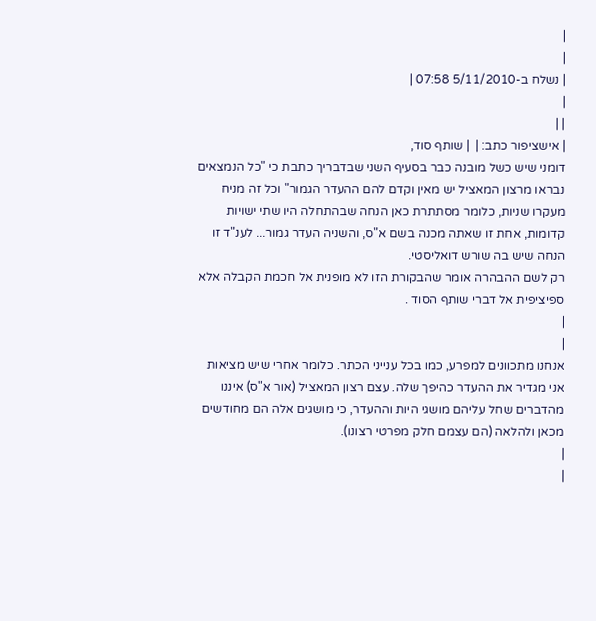|
|
| נשלח ב-5/11/2010 07:58 |
|
| |
| אישציפור כתב: |  | שותף סוד,
דומני שיש כשל מובנה כבר בסעיף השני שבדבריך כתבת כי "כל הנמצאים נבראו מרצון המאציל יש מאין וקדם להם ההעדר הגמור" וכל זה מניח מעקרו שניות, כלומר מסתתרת כאן הנחה שבהתחלה היו שתי ישויות קדומות, אחת זו שאתה מכנה בשם א"ס, והשניה העדר גמור... לענ"ד זו הנחה שיש בה שורש דואליסטי.
רק לשם ההבהרה אומר שהבקורת הזו לא מופנית אל חכמת הקבלה אלא ספיציפית אל דברי שותף הסוד .
|
|
אנחנו מתכוונים למפרע, כמו בכל ענייני הכתר. כלומר אחרי שיש מציאות אני מגדיר את ההעדר כהיפך שלה. עצם רצון המאציל (אור א"ס) איננו מהדברים שחל עליהם מושגי היות וההעדר, כי מושגים אלה הם מחודשים מכאן ולהלאה (הם עצמם חלק מפרטי רצונו).
|
|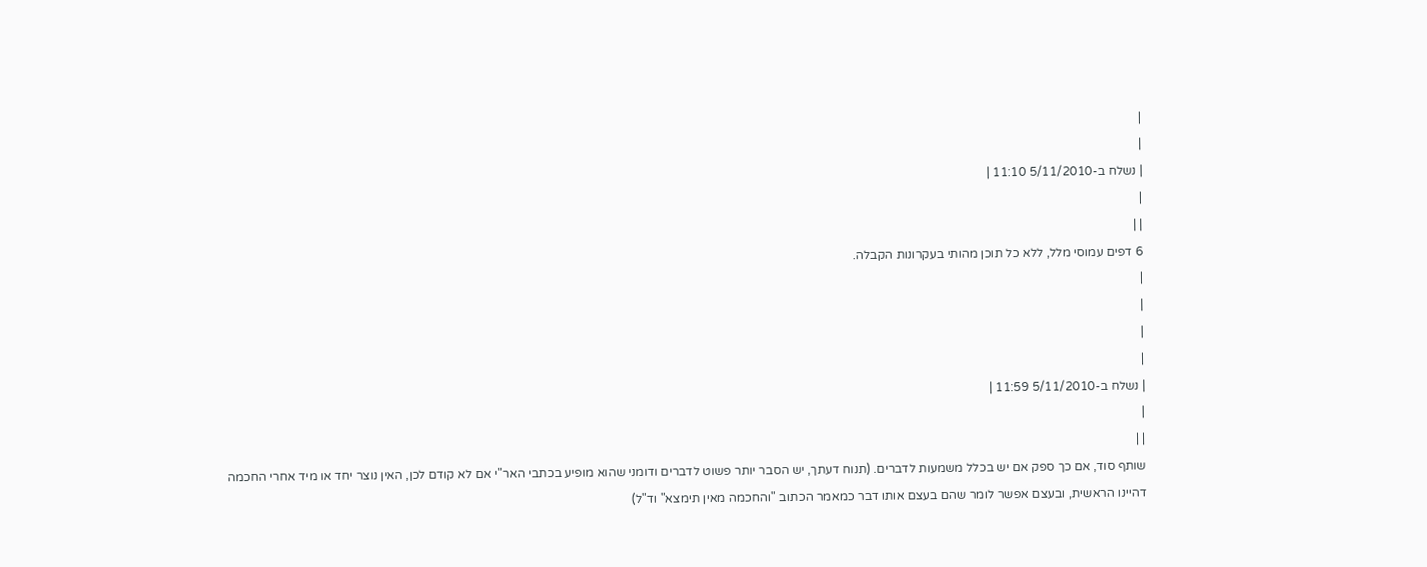|
|
| נשלח ב-5/11/2010 11:10 |
|
| |
6 דפים עמוסי מלל, ללא כל תוכן מהותי בעקרונות הקבלה.
|
|
|
|
| נשלח ב-5/11/2010 11:59 |
|
| |
שותף סוד, אם כך ספק אם יש בכלל משמעות לדברים. (תנוח דעתך, יש הסבר יותר פשוט לדברים ודומני שהוא מופיע בכתבי האר"י אם לא קודם לכן, האין נוצר יחד או מיד אחרי החכמה דהיינו הראשית, ובעצם אפשר לומר שהם בעצם אותו דבר כמאמר הכתוב "והחכמה מאין תימצא" וד"ל)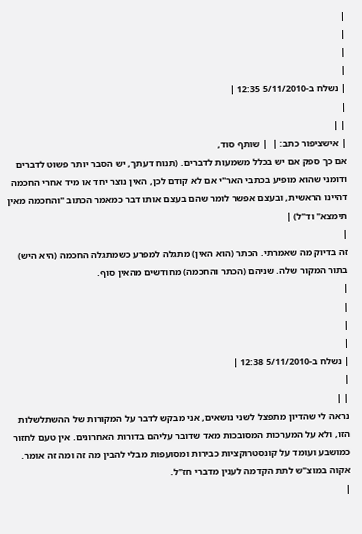|
|
|
|
| נשלח ב-5/11/2010 12:35 |
|
| |
| אישציפור כתב: |  | שותף סוד,
אם כך ספק אם יש בכלל משמעות לדברים. (תנוח דעתך, יש הסבר יותר פשוט לדברים ודומני שהוא מופיע בכתבי האר"י אם לא קודם לכן, האין נוצר יחד או מיד אחרי החכמה דהיינו הראשית, ובעצם אפשר לומר שהם בעצם אותו דבר כמאמר הכתוב "והחכמה מאין תימצא" וד"ל) |
|
זה בדיוק מה שאמרתי. הכתר (הוא האין) מתגלה למפרע כשמתגלה החכמה (היא היש) בתור המקור שלה. שניהם (הכתר והחכמה) מחודשים מהאין סוף.
|
|
|
|
| נשלח ב-5/11/2010 12:38 |
|
| |
נראה לי שהדיון מתפצל לשני נושאים, אני מבקש לדבר על המקורות של ההשתלשלות הזו, ולא על המערכות המסובכות מאד שדובר עליהם בדורות האחרונים. אין טעם לחזור כמושבע ועומד על קונסטרוקציות כבירות ומסועפות מבלי להבין מה זה ומה זה אומר. אקוה במוצ"ש לתת הקדמה לענין מדברי חז"ל.
|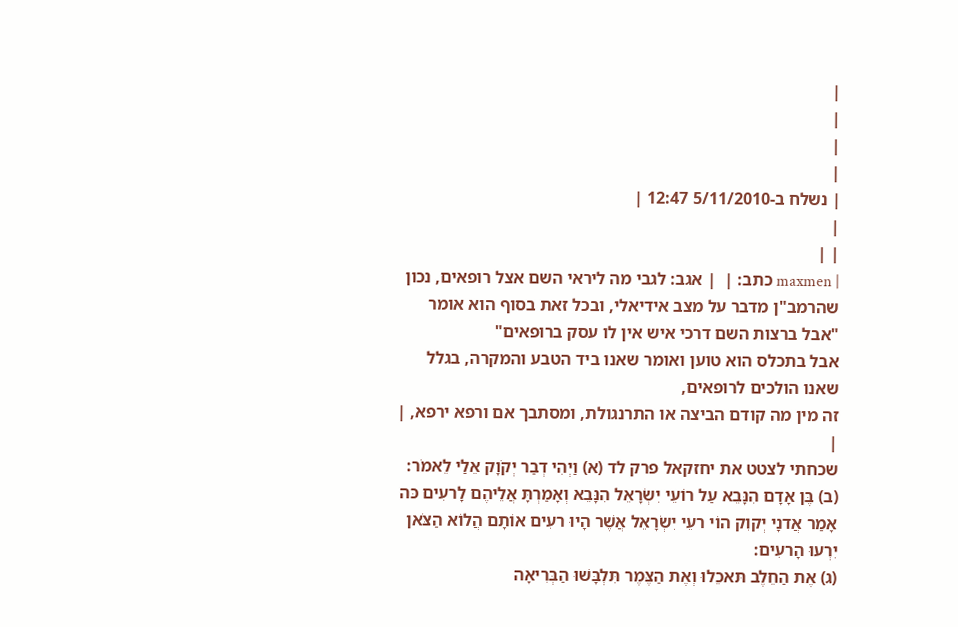|
|
|
|
| נשלח ב-5/11/2010 12:47 |
|
| |
| maxmen כתב: |  | אגב: לגבי מה ליראי השם אצל רופאים, נכון שהרמב"ן מדבר על מצב אידיאלי, ובכל זאת בסוף הוא אומר "אבל ברצות השם דרכי איש אין לו עסק ברופאים"
אבל בתכלס הוא טוען ואומר שאנו ביד הטבע והמקרה, בגלל שאנו הולכים לרופאים,
זה מין מה קודם הביצה או התרנגולת, ומסתבך אם ורפא ירפא, |
|
שכחתי לצטט את יחזקאל פרק לד (א) וַיְהִי דְבַר יְקֹוָק אֵלַי לֵאמֹר:
(ב) בֶּן אָדָם הִנָּבֵא עַל רוֹעֵי יִשְׂרָאֵל הִנָּבֵא וְאָמַרְתָּ אֲלֵיהֶם לָרעִים כּה אָמַר אֲדנָי יְקוִק הוֹי רעֵי יִשְׂרָאֵל אֲשֶׁר הָיוּ רעִים אוֹתָם הֲלוֹא הַצֹּאן יִרְעוּ הָרעִים:
(ג) אֶת הַחֵלֶב תּאכֵלוּ וְאֶת הַצֶּמֶר תִּלְבָּשׁוּ הַבְּרִיאָה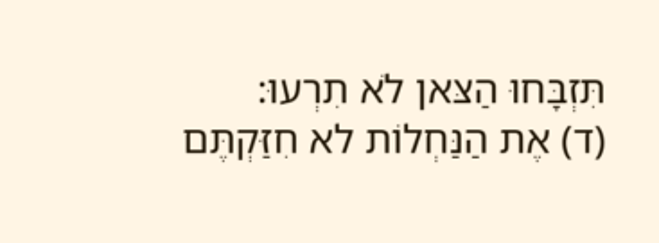תִּזְבָּחוּ הַצּאן לֹא תִרְעוּ:
(ד) אֶת הַנַּחְלוֹת לא חִזַּקְתֶּם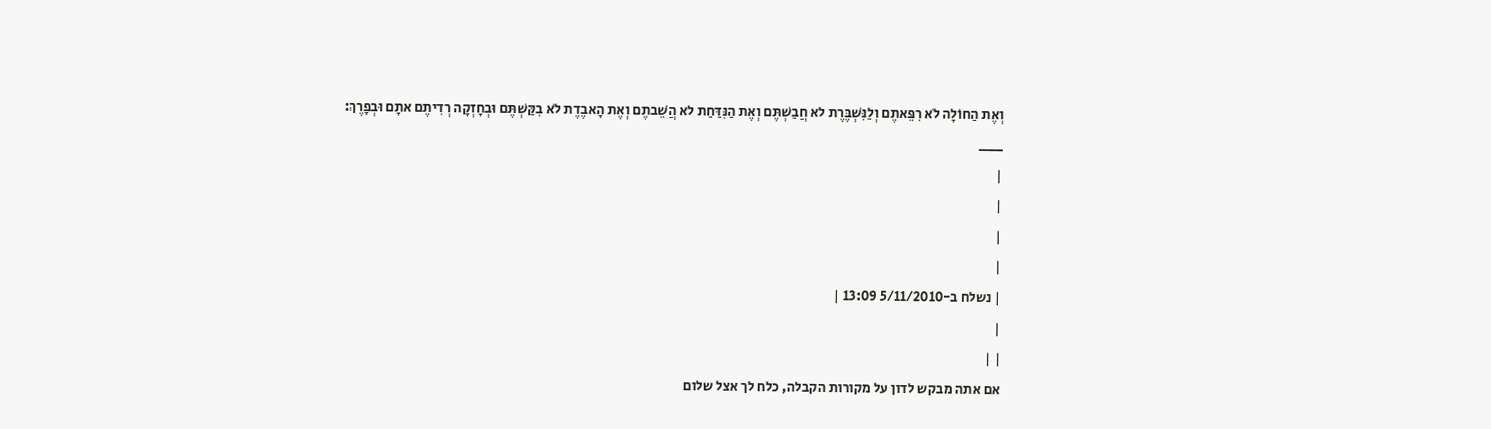וְאֶת הַחוֹלָה לֹא רִפֵּאתֶם וְלַנִּשְׁבֶּרֶת לא חֲבַשְׁתֶּם וְאֶת הַנִּדַּחַת לא הֲשֵׁבתֶם וְאֶת הָאבֶדֶת לֹא בִקַּשְׁתֶּם וּבְחָזְקָה רְדִיתֶם אתָם וּבְפָרֶךְ:
___
|
|
|
|
| נשלח ב-5/11/2010 13:09 |
|
| |
אם אתה מבקש לדון על מקורות הקבלה, כלח לך אצל שלום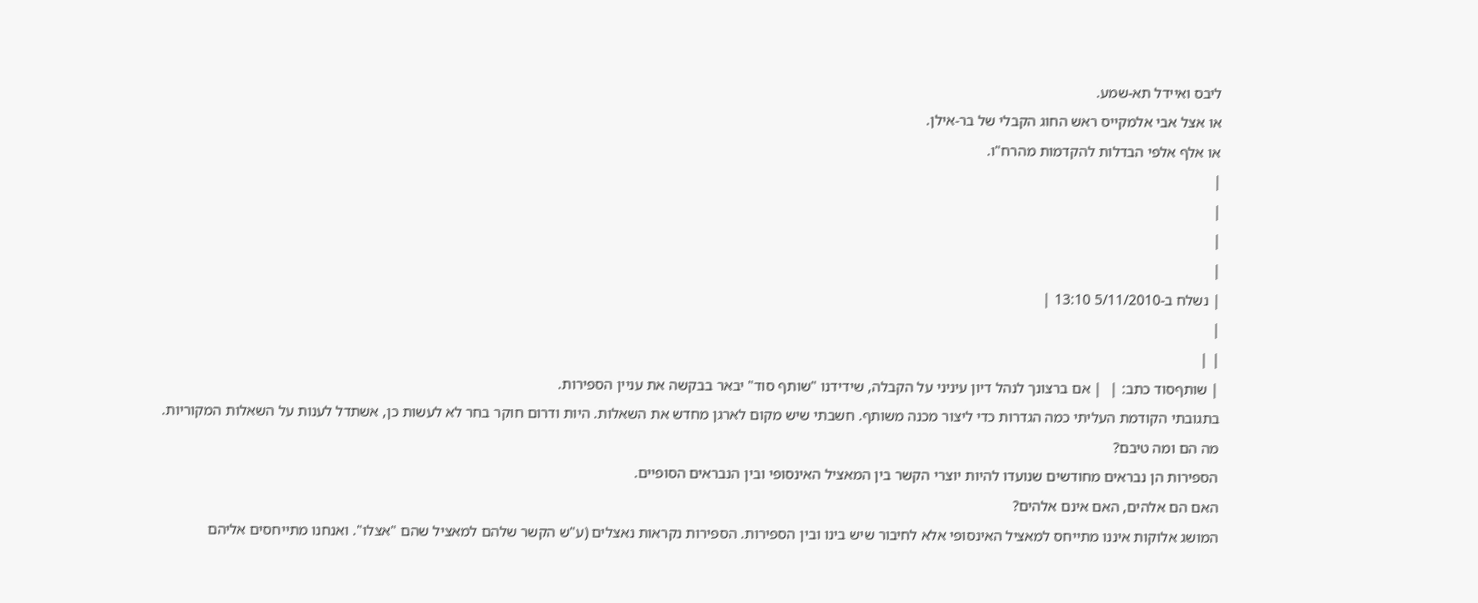ליבס ואיידל תא-שמע.
או אצל אבי אלמקייס ראש החוג הקבלי של בר-אילן.
או אלף אלפי הבדלות להקדמות מהרח"ו.
|
|
|
|
| נשלח ב-5/11/2010 13:10 |
|
| |
| שותףסוד כתב: |  | אם ברצונך לנהל דיון עיניני על הקבלה, שידידנו "שותף סוד" יבאר בבקשה את עניין הספירות.
בתגובתי הקודמת העליתי כמה הגדרות כדי ליצור מכנה משותף. חשבתי שיש מקום לארגן מחדש את השאלות. היות ודרום חוקר בחר לא לעשות כן, אשתדל לענות על השאלות המקוריות.
מה הם ומה טיבם?
הספירות הן נבראים מחודשים שנועדו להיות יוצרי הקשר בין המאציל האינסופי ובין הנבראים הסופיים.
האם הם אלהים, האם אינם אלהים?
המושג אלוקות איננו מתייחס למאציל האינסופי אלא לחיבור שיש בינו ובין הספירות. הספירות נקראות נאצלים (ע"ש הקשר שלהם למאציל שהם "אצלו". ואנחנו מתייחסים אליהם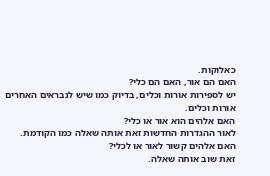כאלוקות.
האם הם אור, האם הם כלי?
יש לספירות אורות וכלים, בדיוק כמו שיש לנבראים האחרים אורות וכלים.
האם אלהים הוא אור או כלי?
לאור ההגדרות החדשות זאת אותה שאלה כמו הקודמת.
האם אלהים קשור לאור או לכלי?
זאת שוב אותה שאלה.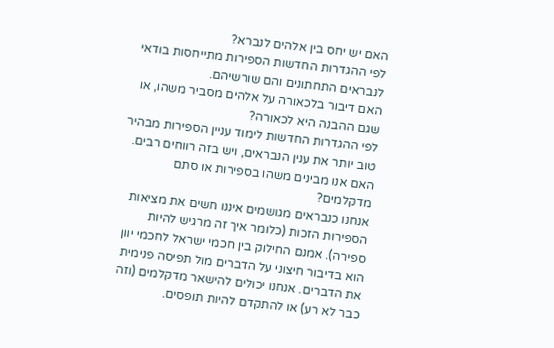האם יש יחס בין אלהים לנברא?
לפי ההגדרות החדשות הספירות מתייחסות בודאי לנבראים התחתונים והם שורשיהם.
האם דיבור בלכאורה על אלהים מסביר משהו, או שגם ההבנה היא לכאורה?
לפי ההגדרות החדשות לימוד עניין הספירות מבהיר טוב יותר את ענין הנבראים, ויש בזה רווחים רבים.
האם אנו מבינים משהו בספירות או סתם מדקלמים?
אנחנו כנבראים מגושמים איננו חשים את מציאות הספירות הזכות (כלומר איך זה מרגיש להיות ספירה). אמנם החילוק בין חכמי ישראל לחכמי יוון הוא בדיבור חיצוני על הדברים מול תפיסה פנימית את הדברים. אנחנו יכולים להישאר מדקלמים (וזה כבר לא רע) או להתקדם להיות תופסים.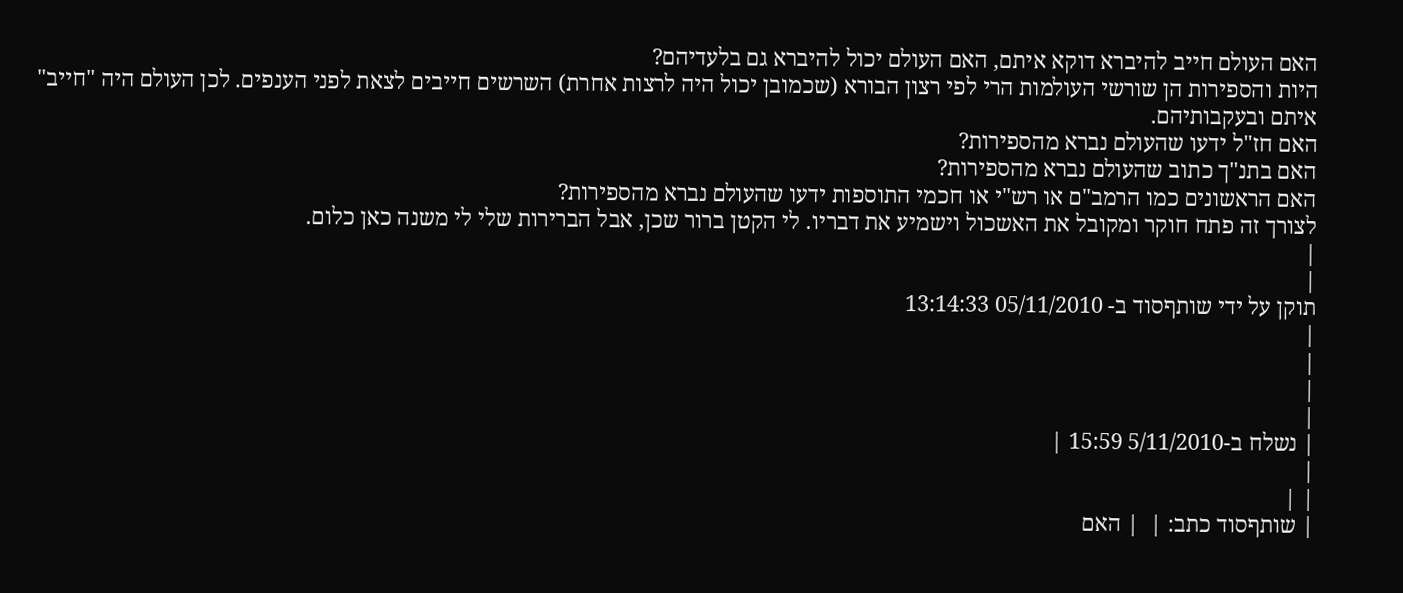האם העולם חייב להיברא דוקא איתם, האם העולם יכול להיברא גם בלעדיהם?
היות והספירות הן שורשי העולמות הרי לפי רצון הבורא (שכמובן יכול היה לרצות אחרת) השרשים חייבים לצאת לפני הענפים. לכן העולם היה "חייב" איתם ובעקבותיהם.
האם חז"ל ידעו שהעולם נברא מהספירות?
האם בתנ"ך כתוב שהעולם נברא מהספירות?
האם הראשונים כמו הרמב"ם או רש"י או חכמי התוספות ידעו שהעולם נברא מהספירות?
לצורך זה פתח חוקר ומקובל את האשכול וישמיע את דבריו. לי הקטן ברור שכן, אבל הברירות שלי לי משנה כאן כלום.
|
|
תוקן על ידי שותףסוד ב- 05/11/2010 13:14:33
|
|
|
|
| נשלח ב-5/11/2010 15:59 |
|
| |
| שותףסוד כתב: |  | האם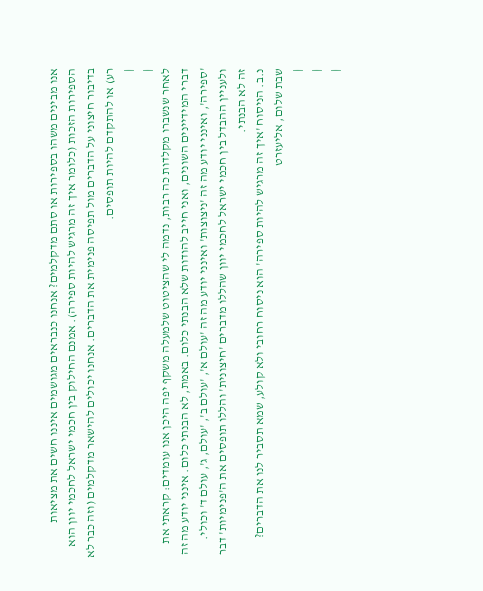אנו מבינים משהו בספירות או סתם מדקלמים? אנחנו כנבראים מגושמים איננו חשים את מציאות הספירות הזכות (כלומר איך זה מרגיש להיות ספירה). אמנם החילוק בין חכמי ישראל לחכמי יוון הוא בדיבור חיצוני על הדברים מול תפיסה פנימית את הדברים. אנחנו יכולים להישאר מדקלמים (וזה כבר לא רע) או להתקדם להיות תופסים.
|
|
לאחר שנשברו מקלדות כה רבות, נדמה לי שהציטוט שלמעלה משקף יפה היכן אנו עומדים: קראתי את דברי המידיינים השונים, ואני חייב להודות שלא הבנתי כלום. באמת, לא הבנתי כלום. אינני יודע מה זה 'ספירה', ואינני יודע מה זה 'ניצוצות' ואינני יודע מה זה 'עולם א', 'עולם ב', 'עולם, ג', עולם ד' וכולי.
ולעניין ההבדל בין חכמי ישראל לחכמי יוון שהללו מדברים 'חיצונית' והללו תופסים את ה'פנימיות' דבר זה לא הבנתי.
נ.ב. הניסוח 'איך זה מרגיש להיות ספירה' הוא ניסוח רחובי ולא קולע, שמא תסביר לנו את הדברים?
שבת שלום, אליעזרט
|
|
|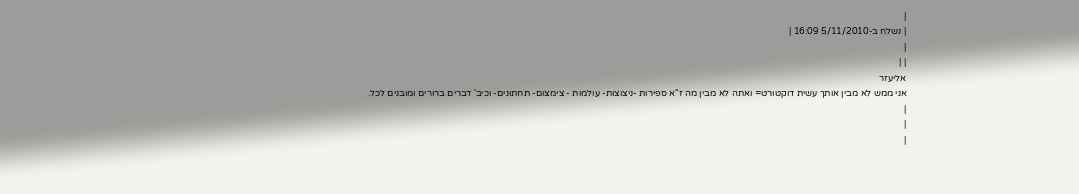|
| נשלח ב-5/11/2010 16:09 |
|
| |
אליעזר
אני ממש לא מבין אותך עשית דוקטורט= ואתה לא מבין מה ז"א ספירות -ניצוצות- עולמות - צימצום- תחתונים- וכיב' דברים ברורים ומובנים לכל.
|
|
|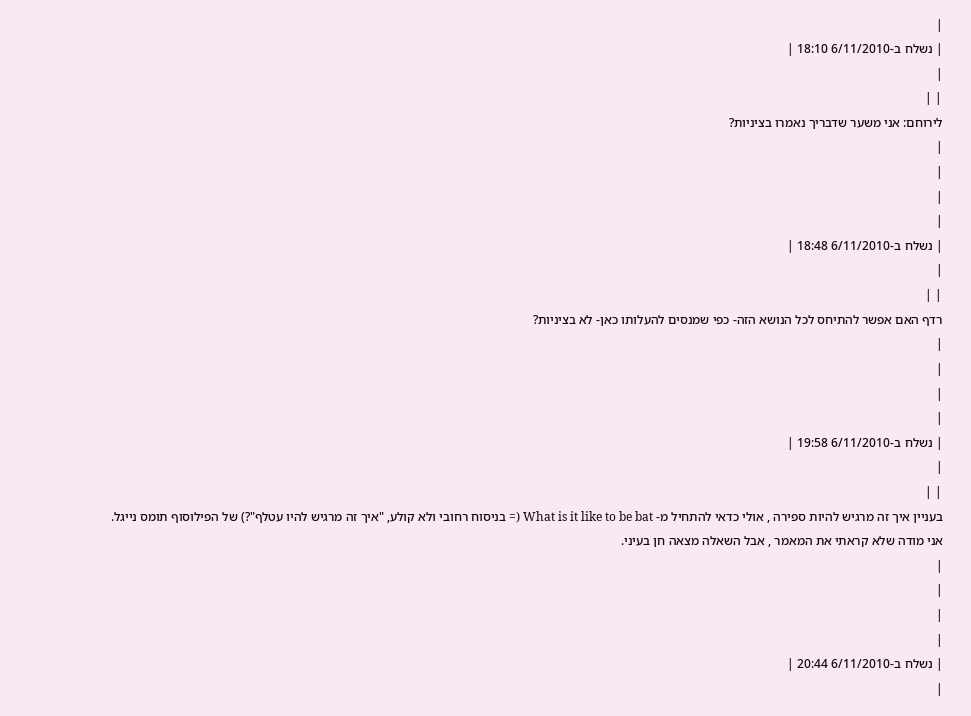|
| נשלח ב-6/11/2010 18:10 |
|
| |
לירוחם: אני משער שדבריך נאמרו בציניות?
|
|
|
|
| נשלח ב-6/11/2010 18:48 |
|
| |
רדף האם אפשר להתיחס לכל הנושא הזה- כפי שמנסים להעלותו כאן- לא בציניות?
|
|
|
|
| נשלח ב-6/11/2010 19:58 |
|
| |
בעניין איך זה מרגיש להיות ספירה , אולי כדאי להתחיל מ- What is it like to be bat (= בניסוח רחובי ולא קולע, "איך זה מרגיש להיו עטלף"?) של הפילוסוף תומס נייגל. אני מודה שלא קראתי את המאמר , אבל השאלה מצאה חן בעיני.
|
|
|
|
| נשלח ב-6/11/2010 20:44 |
|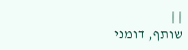| |
שותף, דומני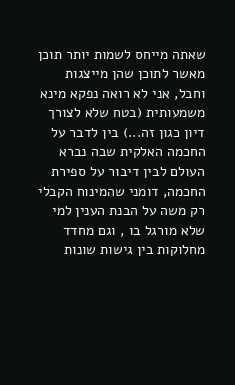שאתה מייחס לשמות יותר תוכן מאשר לתוכן שהן מייצגות וחבל, אני לא רואה נפקא מינא משמעותית (בטח שלא לצורך דיון כגון זה...) בין לדבר על החכמה האלקית שבה נברא העולם לבין דיבור על ספירת החכמה, דומני שהמינוח הקבלי רק משה על הבנת הענין למי שלא מורגל בו , וגם מחדד מחלוקות בין גישות שונות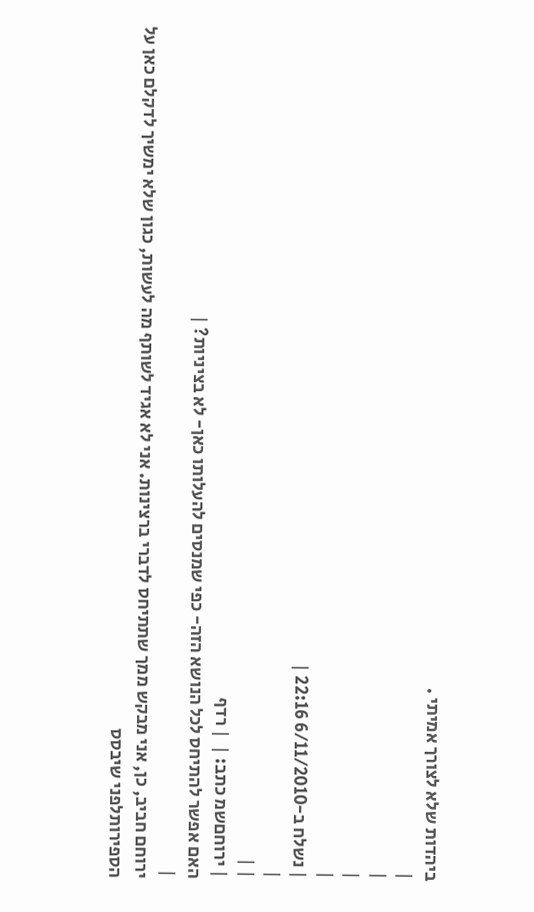ביהדות שלא לצורך אמיתי .
|
|
|
|
| נשלח ב-6/11/2010 22:16 |
|
| |
| ירוחםשמ כתב: |  | רדף
האם אפשר להתיחס לכל הנושא הזה- כפי שמנסים להעלותו כאן- לא בציניות? |
|
ירוחם חביב, כן, אני מבקש ממך שתתיחס לדברי ברצינות. אני לא אגיד לשותף מה לעשות, כגון שלא ימשיך לדקלם כאן על הספירותלפני שיבסס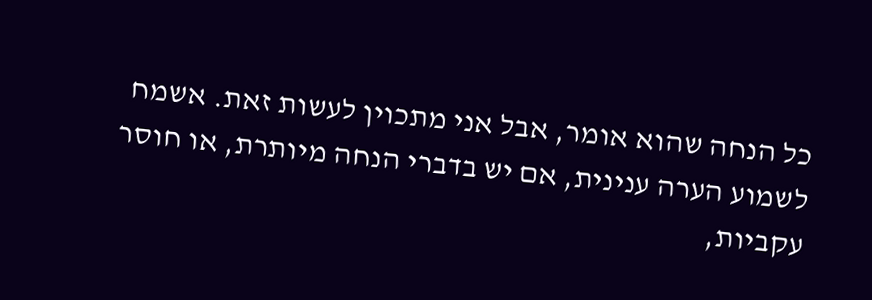כל הנחה שהוא אומר, אבל אני מתכוין לעשות זאת. אשמח לשמוע הערה ענינית, אם יש בדברי הנחה מיותרת, או חוסר עקביות,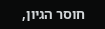חוסר הגיון,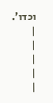וכדו'.
|
|
|
|
|